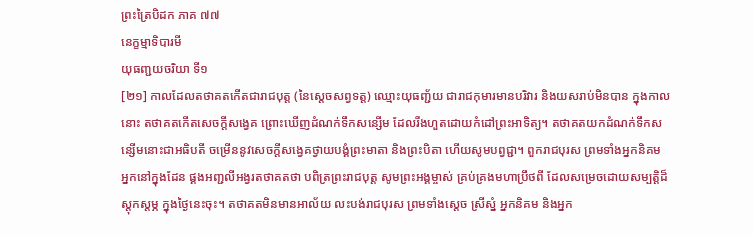ព្រះត្រៃបិដក ភាគ ៧៧
នេក្ខម្មាទិបារមី
យុធញ្ជយចរិយា ទី១
[២១] កាលដែលតថាគតកើតជារាជបុត្ត (នៃស្តេចសព្វទត្ត) ឈ្មោះយុធញ្ជ័យ ជារាជកុមារមានបរិវារ និងយសរាប់មិនបាន ក្នុងកាលនោះ តថាគតកើតសេចក្តីសង្វេគ ព្រោះឃើញដំណក់ទឹកសន្សើម ដែលរីងហួតដោយកំដៅព្រះអាទិត្យ។ តថាគតយកដំណក់ទឹកសន្សើមនោះជាអធិបតី ចម្រើននូវសេចក្តីសង្វេគថ្វាយបង្គំព្រះមាតា និងព្រះបិតា ហើយសូមបព្វជ្ជា។ ពួករាជបុរស ព្រមទាំងអ្នកនិគម អ្នកនៅក្នុងដែន ផ្គងអញ្ជលីអង្វរតថាគតថា បពិត្រព្រះរាជបុត្ត សូមព្រះអង្គម្ចាស់ គ្រប់គ្រងមហាប្រឹថពី ដែលសម្រេចដោយសម្បត្តិដ៏ស្តុកស្តម្ភ ក្នុងថ្ងៃនេះចុះ។ តថាគតមិនមានអាល័យ លះបង់រាជបុរស ព្រមទាំងស្តេច ស្រីស្នំ អ្នកនិគម និងអ្នក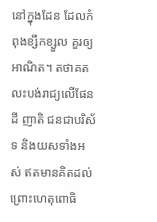នៅក្នុងដែន ដែលកំពុងខ្សឹកខ្សួល គួរឲ្យអាណិត។ តថាគតលះបង់រាជ្យលើផែនដី ញាតិ ជនជាបរិស័ទ និងយសទាំងអស់ ឥតមានគិតដល់ ព្រោះហេតុពោធិ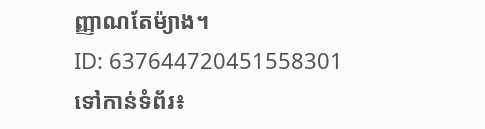ញ្ញាណតែម៉្យាង។
ID: 637644720451558301
ទៅកាន់ទំព័រ៖